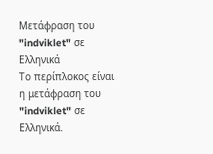Μετάφραση του "indviklet" σε Ελληνικά
Το περίπλοκος είναι η μετάφραση του "indviklet" σε Ελληνικά.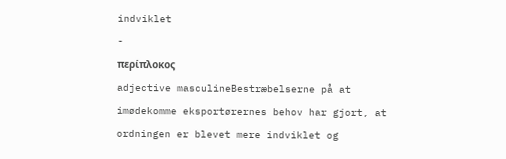indviklet
-
περίπλοκος
adjective masculineBestræbelserne på at imødekomme eksportørernes behov har gjort, at ordningen er blevet mere indviklet og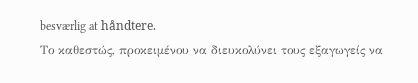besværlig at håndtere.
Το καθεστώς, προκειμένου να διευκολύνει τους εξαγωγείς να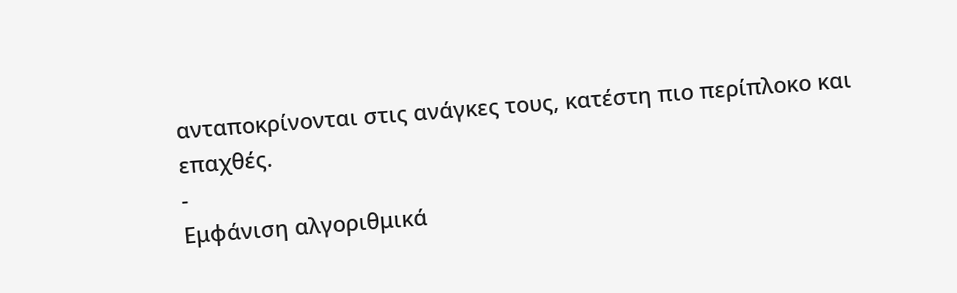ανταποκρίνονται στις ανάγκες τους, κατέστη πιο περίπλοκο και επαχθές.
-
Εμφάνιση αλγοριθμικά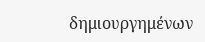δημιουργημένων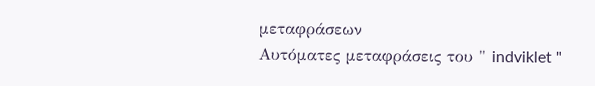μεταφράσεων
Αυτόματες μεταφράσεις του " indviklet "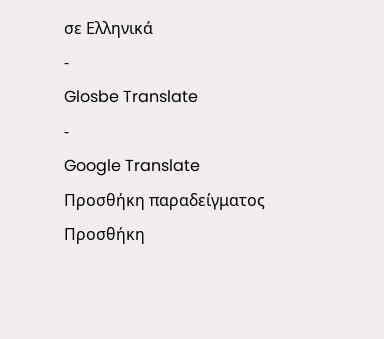σε Ελληνικά
-
Glosbe Translate
-
Google Translate
Προσθήκη παραδείγματος
Προσθήκη